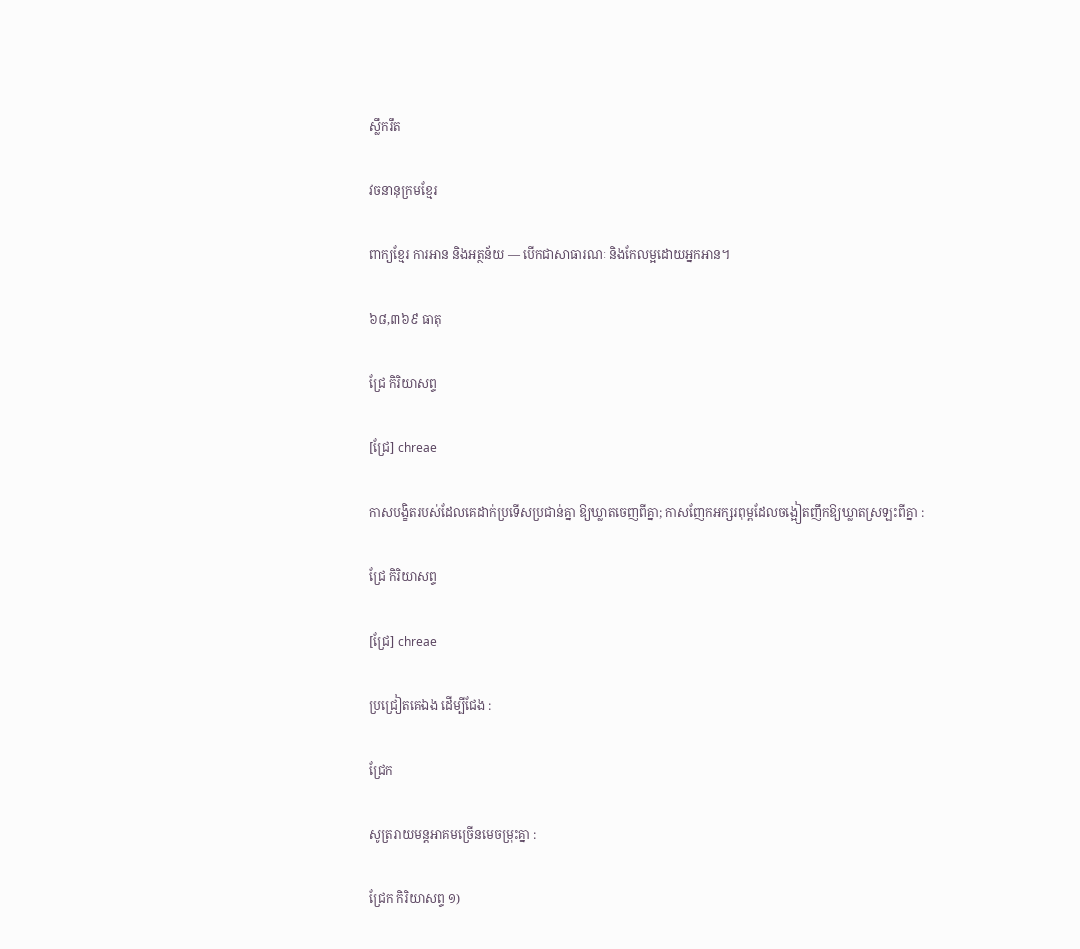ស្លឹករឹត

វចនានុក្រមខ្មែរ

ពាក្យខ្មែរ ការអាន និងអត្ថន័យ — បើកជាសាធារណៈ និងកែលម្អដោយអ្នកអាន។

៦៨,៣៦៩ ធាតុ

ជ្រែ កិរិយាសព្ទ

[ជ្រែ] chreae

កាសបង្ខិតរបស់ដែលគេដាក់ប្រទើសប្រជាន់គ្នា ឱ្យឃ្លាតចេញពីគ្នា; កាសញែកអក្សរពុម្ពដែលចង្អៀតញឹកឱ្យឃ្លាតស្រឡះពីគ្នា :

ជ្រែ កិរិយាសព្ទ

[ជ្រែ] chreae

ប្រជ្រៀតគេឯង ដើម្បីជែង :

ជ្រែក

សូត្ររាយមន្តអាគមច្រើនមេចម្រុះគ្នា :

ជ្រែក កិរិយាសព្ទ ១)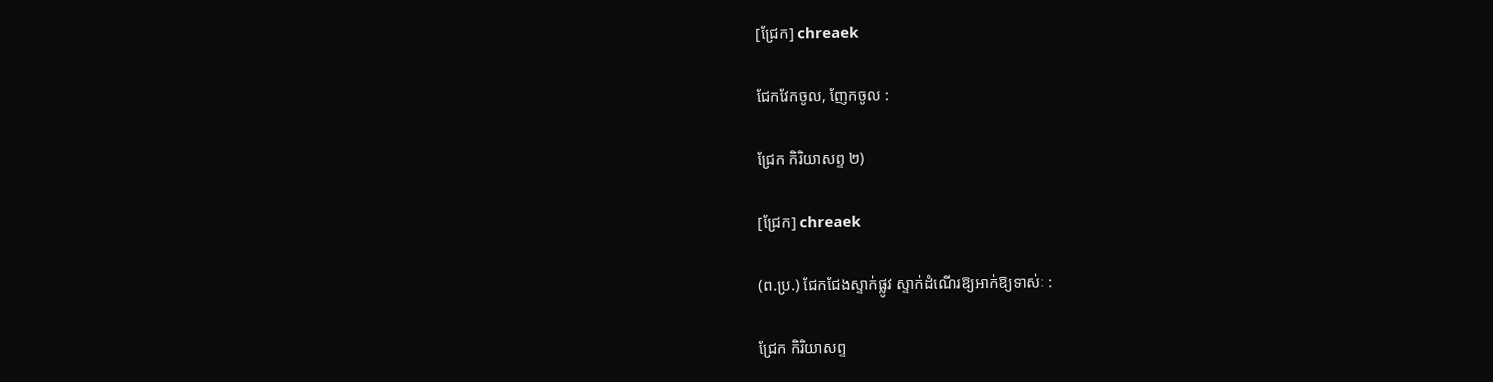[ជ្រែក] chreaek

ជែកវែកចូល, ញែកចូល :

ជ្រែក កិរិយាសព្ទ ២)

[ជ្រែក] chreaek

(ព.ប្រ.) ជែកជែងស្ទាក់ផ្លូវ ស្ទាក់ដំណើរឱ្យអាក់ឱ្យទាស់ៈ :

ជ្រែក កិរិយាសព្ទ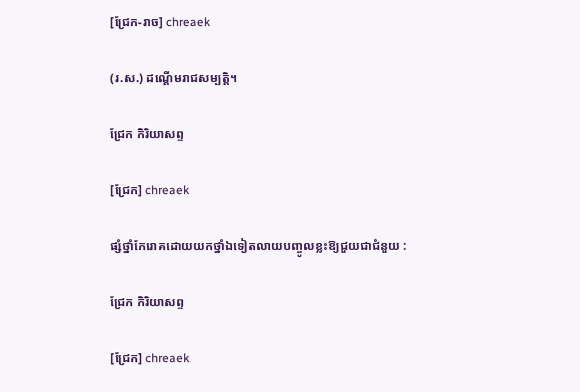[ជ្រែក-រាច] chreaek

(រ.ស.) ដណ្ដើមរាជសម្បត្តិ។

ជ្រែក កិរិយាសព្ទ

[ជ្រែក] chreaek

ផ្សំថ្នាំកែរោគដោយយកថ្នាំឯទៀតលាយបញ្ចូលខ្លះឱ្យជួយជាជំនួយ :

ជ្រែក កិរិយាសព្ទ

[ជ្រែក] chreaek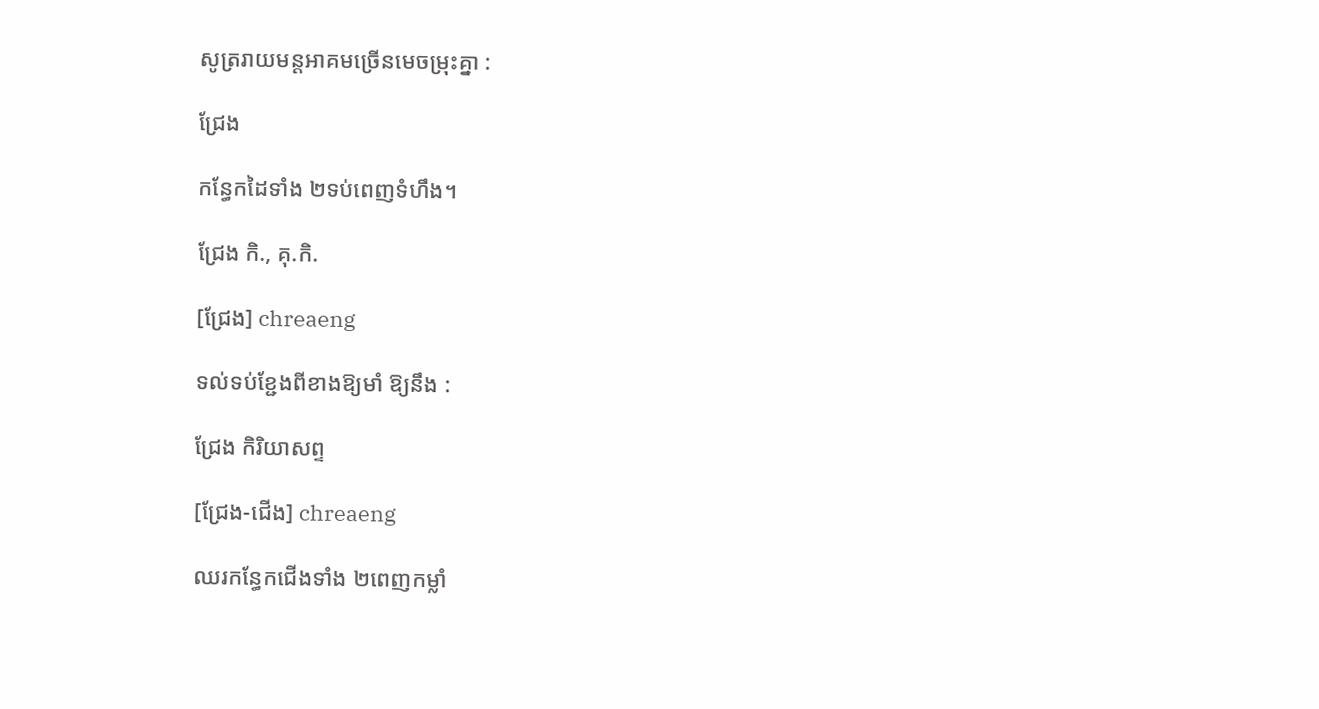សូត្ររាយមន្តអាគមច្រើនមេចម្រុះគ្នា :

ជ្រែង

កន្ធែកដៃទាំង ២ទប់ពេញទំហឹង។

ជ្រែង កិ., គុ.កិ.

[ជ្រែង] chreaeng

ទល់ទប់ខ្ជែងពីខាងឱ្យមាំ ឱ្យនឹង :

ជ្រែង កិរិយាសព្ទ

[ជ្រែង-ជើង] chreaeng

ឈរកន្ធែកជើងទាំង ២ពេញកម្លាំ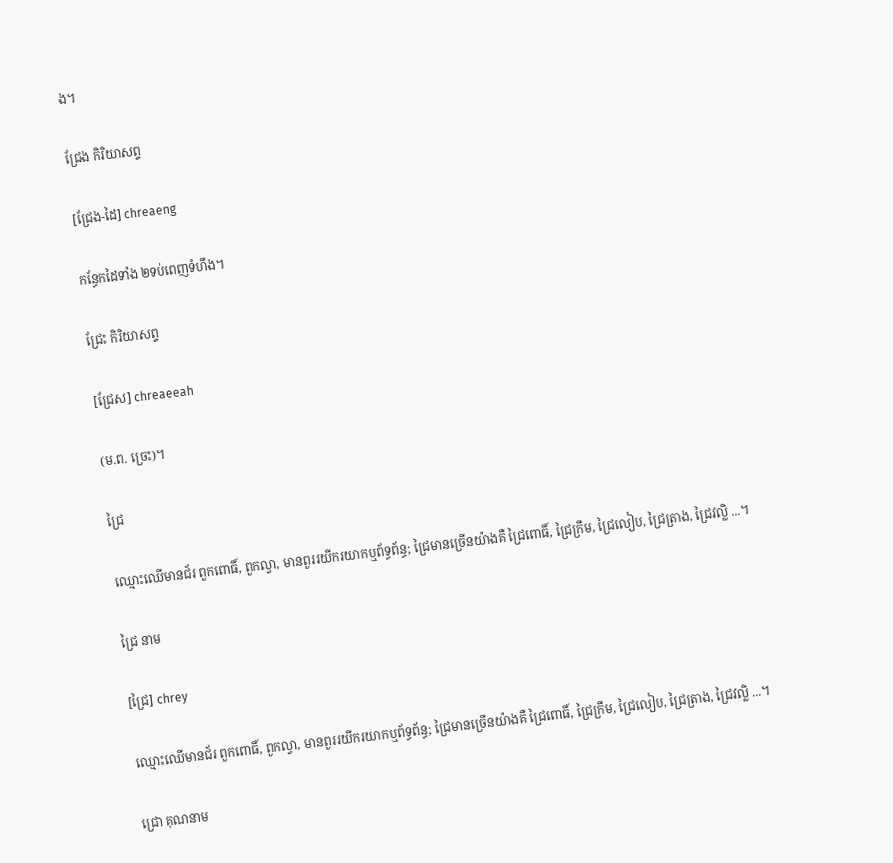ង។

ជ្រែង កិរិយាសព្ទ

[ជ្រែង-ដៃ] chreaeng

កន្ធែកដៃទាំង ២ទប់ពេញទំហឹង។

ជ្រែះ កិរិយាសព្ទ

[ជ្រែស] chreaeeah

(ម.ព. ច្រេះ)។

ជ្រៃ

ឈ្មោះឈើមានជ័រ ពួកពោធិ៍, ពួកល្វា, មានពួររយីករយាកឬព័ទ្ធព័ន្ធ; ជ្រៃមានច្រើនយ៉ាងគឺ ជ្រៃពោធិ៍, ជ្រៃក្រឹម, ជ្រៃលៀប, ជ្រៃត្រាង, ជ្រៃវល្លិ ...។

ជ្រៃ នាម

[ជ្រៃ] chrey

ឈ្មោះឈើមានជ័រ ពួកពោធិ៍, ពួកល្វា, មានពួររយីករយាកឬព័ទ្ធព័ន្ធ; ជ្រៃមានច្រើនយ៉ាងគឺ ជ្រៃពោធិ៍, ជ្រៃក្រឹម, ជ្រៃលៀប, ជ្រៃត្រាង, ជ្រៃវល្លិ ...។

ជ្រោ គុណនាម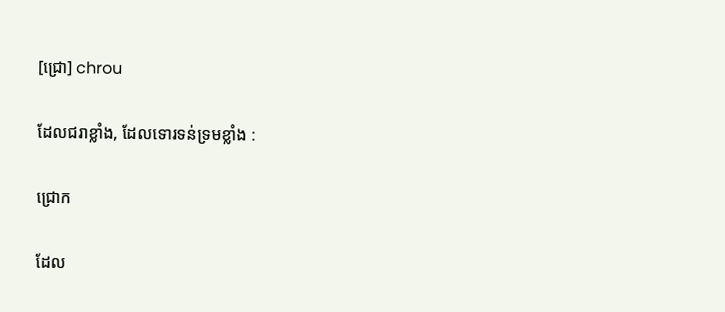[ជ្រោ] chrou

ដែលជរាខ្លាំង, ដែលទោរទន់ទ្រមខ្លាំង :

ជ្រោក

ដែល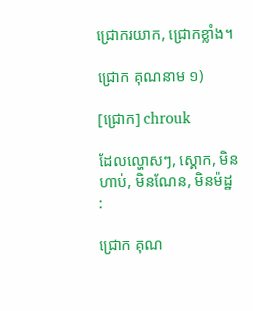ជ្រោករយាក, ជ្រោកខ្លាំង។

ជ្រោក គុណនាម ១)

[ជ្រោក] chrouk

ដែលល្ហោសៗ, ស្គោក, មិនហាប់, មិនណែន, មិនម៉ដ្ឋ :

ជ្រោក គុណ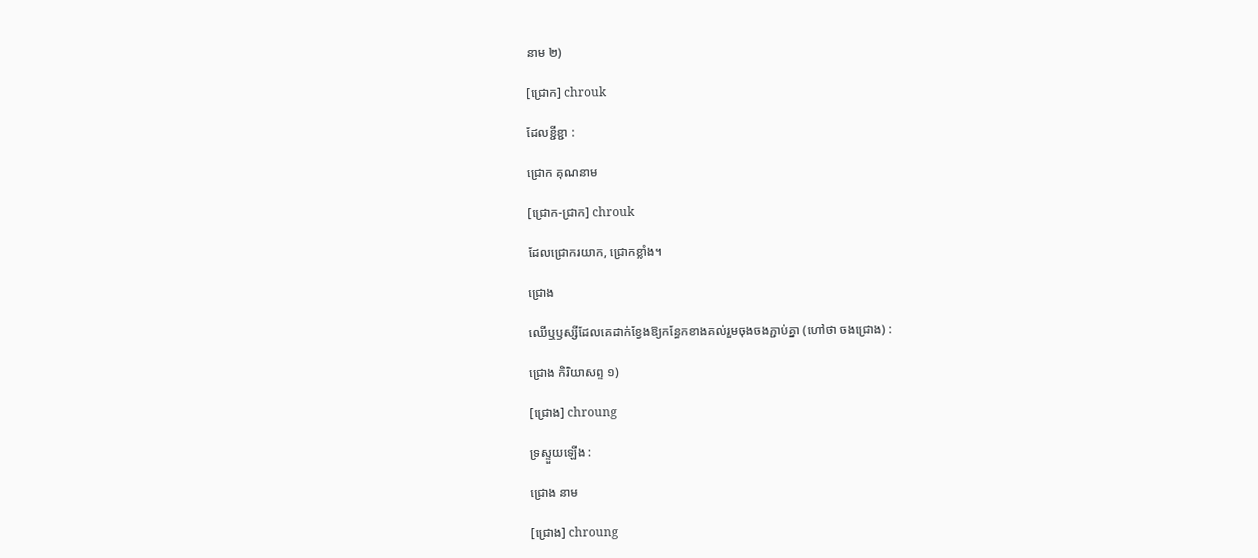នាម ២)

[ជ្រោក] chrouk

ដែលខ្ជីខ្ជា :

ជ្រោក គុណនាម

[ជ្រោក-ជ្រាក] chrouk

ដែលជ្រោករយាក, ជ្រោកខ្លាំង។

ជ្រោង

ឈើឬឫស្សីដែលគេដាក់ខ្វែងឱ្យកន្ធែកខាងគល់រួមចុងចងភ្ជាប់គ្នា (ហៅថា ចងជ្រោង) :

ជ្រោង កិរិយាសព្ទ ១)

[ជ្រោង] chroung

ទ្រស្ទួយឡើង :

ជ្រោង នាម

[ជ្រោង] chroung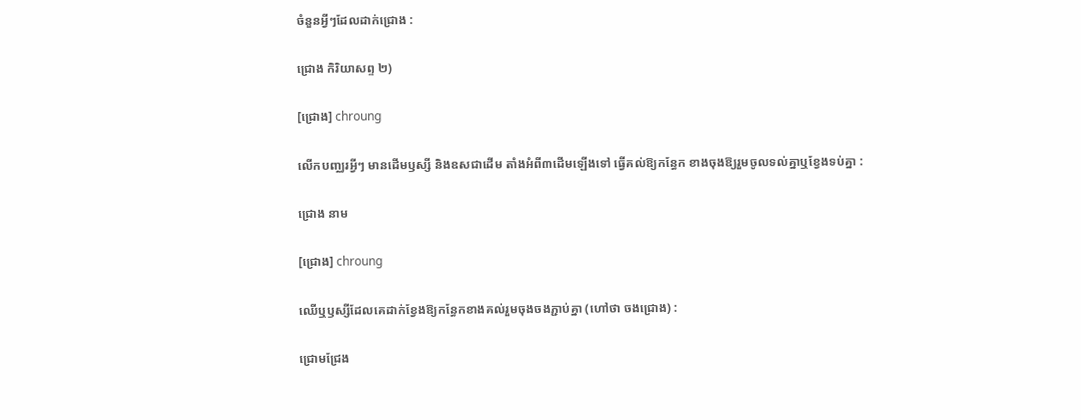ចំនួនអ្វីៗដែលដាក់ជ្រោង :

ជ្រោង កិរិយាសព្ទ ២)

[ជ្រោង] chroung

លើកបញ្ឈរអ្វីៗ មានដើមឫស្សី និងឧសជាដើម តាំងអំពី៣ដើមឡើងទៅ ធ្វើគល់ឱ្យកន្ធែក ខាងចុងឱ្យរួមចូលទល់គ្នាឬខ្វែងទប់គ្នា :

ជ្រោង នាម

[ជ្រោង] chroung

ឈើឬឫស្សីដែលគេដាក់ខ្វែងឱ្យកន្ធែកខាងគល់រួមចុងចងភ្ជាប់គ្នា (ហៅថា ចងជ្រោង) :

ជ្រោមជ្រែង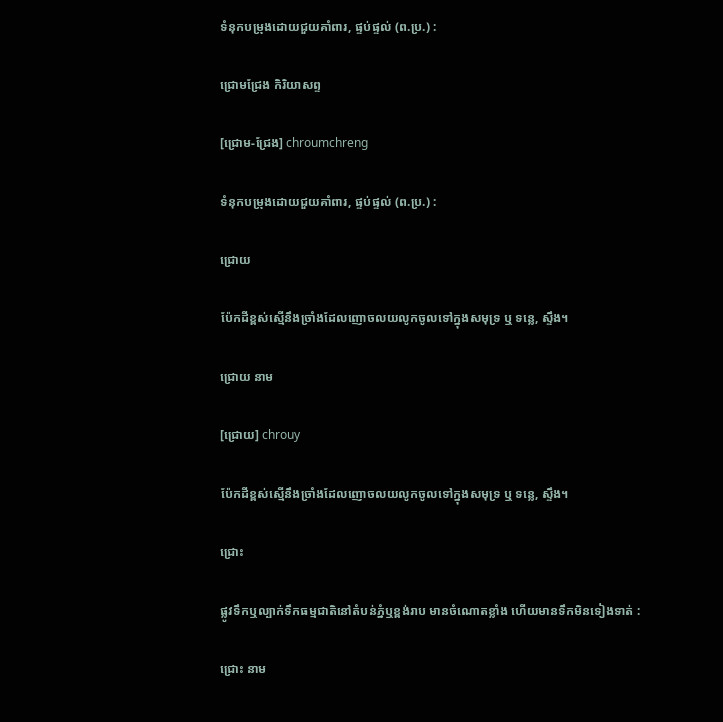ទំនុកបម្រុងដោយជួយគាំពារ, ផ្ទប់ផ្ទល់ (ព.ប្រ.) :

ជ្រោមជ្រែង កិរិយាសព្ទ

[ជ្រោម-ជ្រែង] chroumchreng

ទំនុកបម្រុងដោយជួយគាំពារ, ផ្ទប់ផ្ទល់ (ព.ប្រ.) :

ជ្រោយ

ប៉ែកដីខ្ពស់ស្មើនឹងច្រាំងដែលញោចលយលូកចូលទៅក្នុងសមុទ្រ ឬ ទន្លេ, ស្ទឹង។

ជ្រោយ នាម

[ជ្រោយ] chrouy

ប៉ែកដីខ្ពស់ស្មើនឹងច្រាំងដែលញោចលយលូកចូលទៅក្នុងសមុទ្រ ឬ ទន្លេ, ស្ទឹង។

ជ្រោះ

ផ្លូវទឹកឬល្បាក់ទឹកធម្មជាតិនៅតំបន់ភ្នំឬខ្ពង់រាប មានចំណោតខ្លាំង ហើយមានទឹកមិនទៀងទាត់ :

ជ្រោះ នាម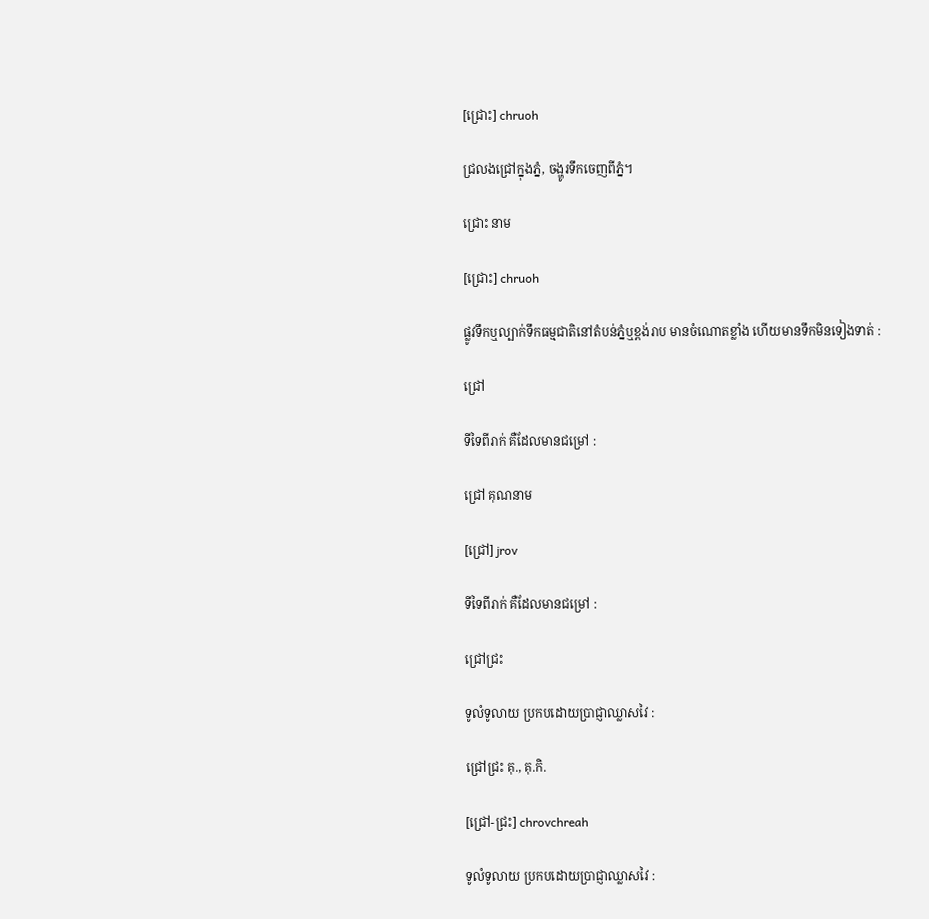[ជ្រោះ] chruoh

ជ្រលងជ្រៅក្នុងភ្នំ, ចង្ហូរទឹកចេញពីភ្នំ។

ជ្រោះ នាម

[ជ្រោះ] chruoh

ផ្លូវទឹកឬល្បាក់ទឹកធម្មជាតិនៅតំបន់ភ្នំឬខ្ពង់រាប មានចំណោតខ្លាំង ហើយមានទឹកមិនទៀងទាត់ :

ជ្រៅ

ទីទៃពីរាក់ គឺដែលមានជម្រៅ :

ជ្រៅ គុណនាម

[ជ្រៅ] jrov

ទីទៃពីរាក់ គឺដែលមានជម្រៅ :

ជ្រៅជ្រះ

ទូលំទូលាយ ប្រកបដោយប្រាជ្ញាឈ្លាសវៃ :

ជ្រៅជ្រះ គុ., គុ.កិ.

[ជ្រៅ-ជ្រះ] chrovchreah

ទូលំទូលាយ ប្រកបដោយប្រាជ្ញាឈ្លាសវៃ :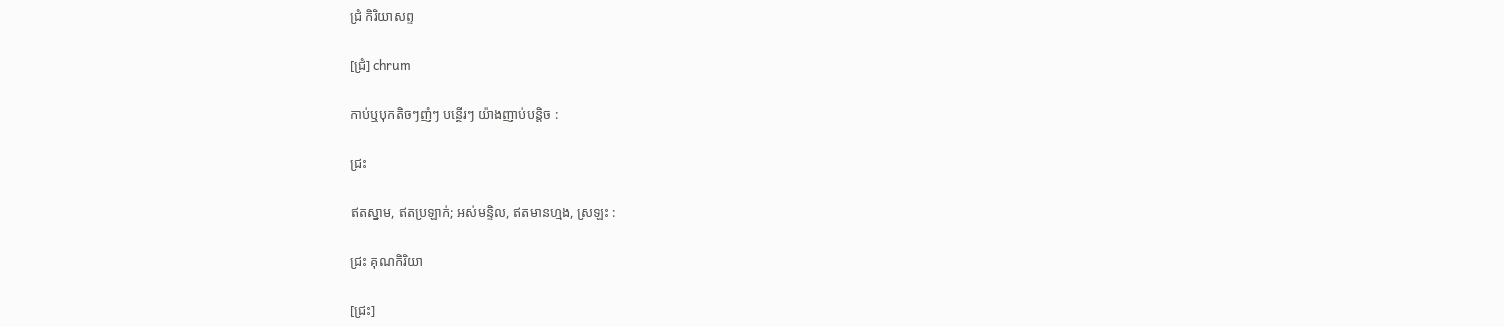ជ្រំ កិរិយាសព្ទ

[ជ្រំ] chrum

កាប់ឬបុកតិចៗញំៗ បន្ថើរៗ យ៉ាងញាប់បន្តិច :

ជ្រះ

ឥតស្នាម, ឥតប្រឡាក់; អស់មន្ទិល, ឥតមានហ្មង, ស្រឡះ :

ជ្រះ គុណកិរិយា

[ជ្រះ]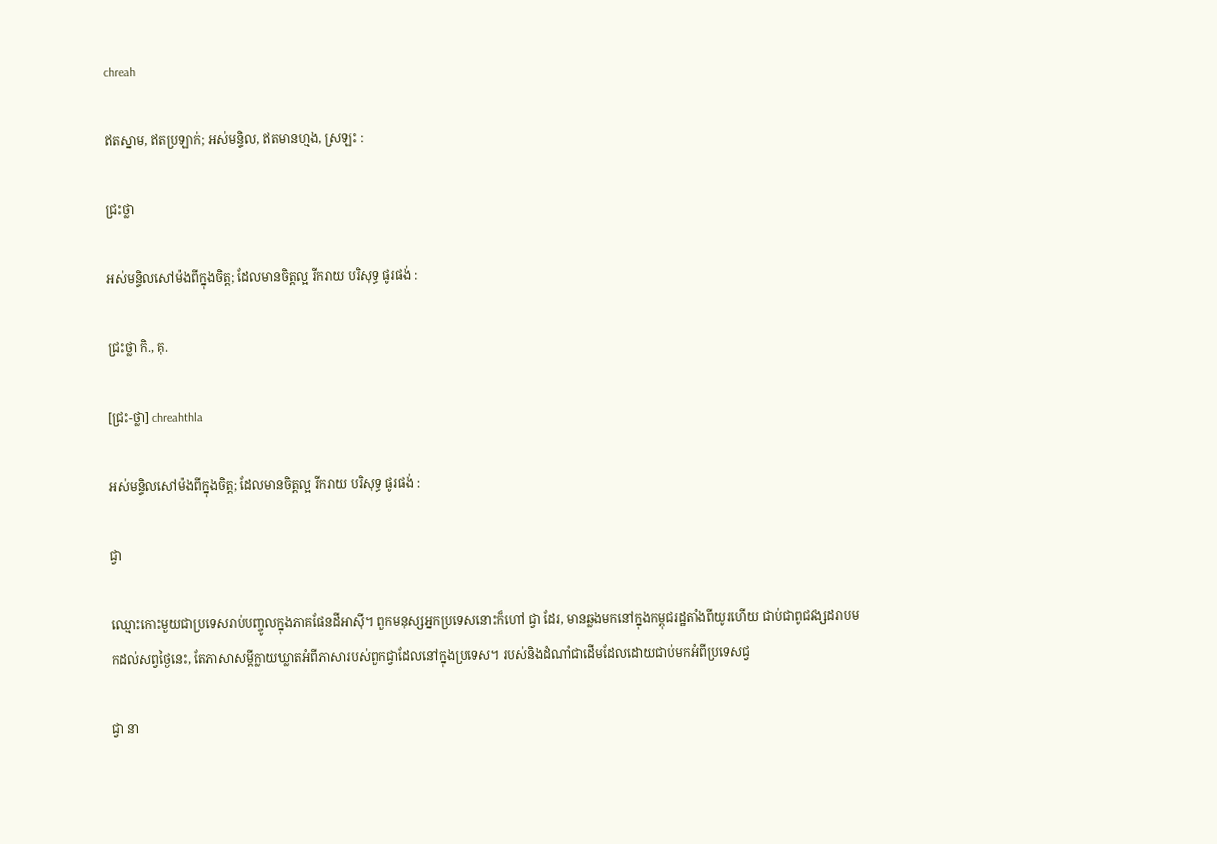chreah

ឥតស្នាម, ឥតប្រឡាក់; អស់មន្ទិល, ឥតមានហ្មង, ស្រឡះ :

ជ្រះថ្លា

អស់មន្ទិលសៅម៉ងពីក្នុងចិត្ត; ដែលមានចិត្តល្អ រីករាយ បរិសុទ្ធ ផូរផង់ :

ជ្រះថ្លា កិ., គុ.

[ជ្រះ-ថ្លា] chreahthla

អស់មន្ទិលសៅម៉ងពីក្នុងចិត្ត; ដែលមានចិត្តល្អ រីករាយ បរិសុទ្ធ ផូរផង់ :

ជ្វា

ឈ្មោះកោះមួយជាប្រទេសរាប់បញ្ចូលក្នុងភាគផែនដីអាស៊ី។ ពួកមនុស្សអ្នកប្រទេសនោះក៏ហៅ ជ្វា ដែរ, មានឆ្លងមកនៅក្នុងកម្ពុជរដ្ឋតាំងពីយូរហើយ ជាប់ជាពូជវង្សដរាបមកដល់សព្វថ្ងៃនេះ, តែភាសាសម្ដីក្លាយឃ្លាតអំពីភាសារបស់ពួកជ្វាដែលនៅក្នុងប្រទេស។ របស់និងដំណាំជាដើមដែលដោយជាប់មកអំពីប្រទេសជ្វ

ជ្វា នា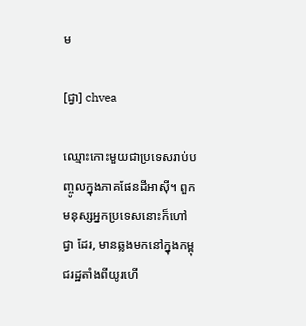ម

[ជ្វា] chvea

ឈ្មោះកោះមួយជាប្រទេសរាប់បញ្ចូលក្នុងភាគផែនដីអាស៊ី។ ពួកមនុស្សអ្នកប្រទេសនោះក៏ហៅ ជ្វា ដែរ, មានឆ្លងមកនៅក្នុងកម្ពុជរដ្ឋតាំងពីយូរហើ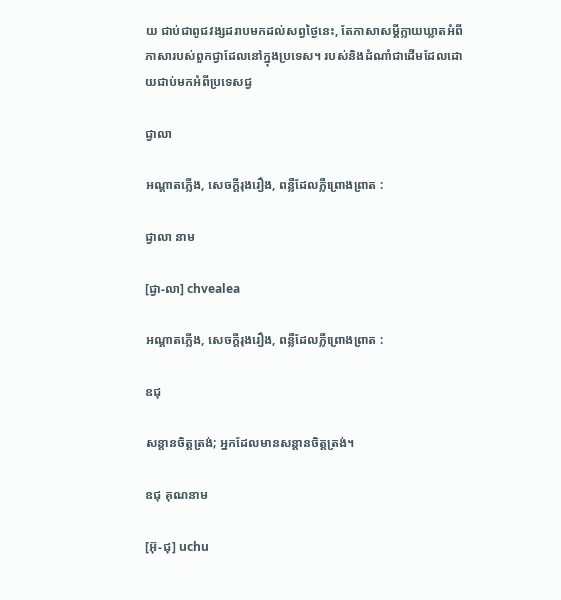យ ជាប់ជាពូជវង្សដរាបមកដល់សព្វថ្ងៃនេះ, តែភាសាសម្ដីក្លាយឃ្លាតអំពីភាសារបស់ពួកជ្វាដែលនៅក្នុងប្រទេស។ របស់និងដំណាំជាដើមដែលដោយជាប់មកអំពីប្រទេសជ្វ

ជ្វាលា

អណ្ដាតភ្លើង, សេចក្ដីរុងរឿង, ពន្លឺដែលភ្លឺព្រោងព្រាត :

ជ្វាលា នាម

[ជ្វា-លា] chvealea

អណ្ដាតភ្លើង, សេចក្ដីរុងរឿង, ពន្លឺដែលភ្លឺព្រោងព្រាត :

ឧជុ

សន្តានចិត្តត្រង់; អ្នកដែលមានសន្តានចិត្តត្រង់។

ឧជុ គុណនាម

[អ៊ុ-ជុ] uchu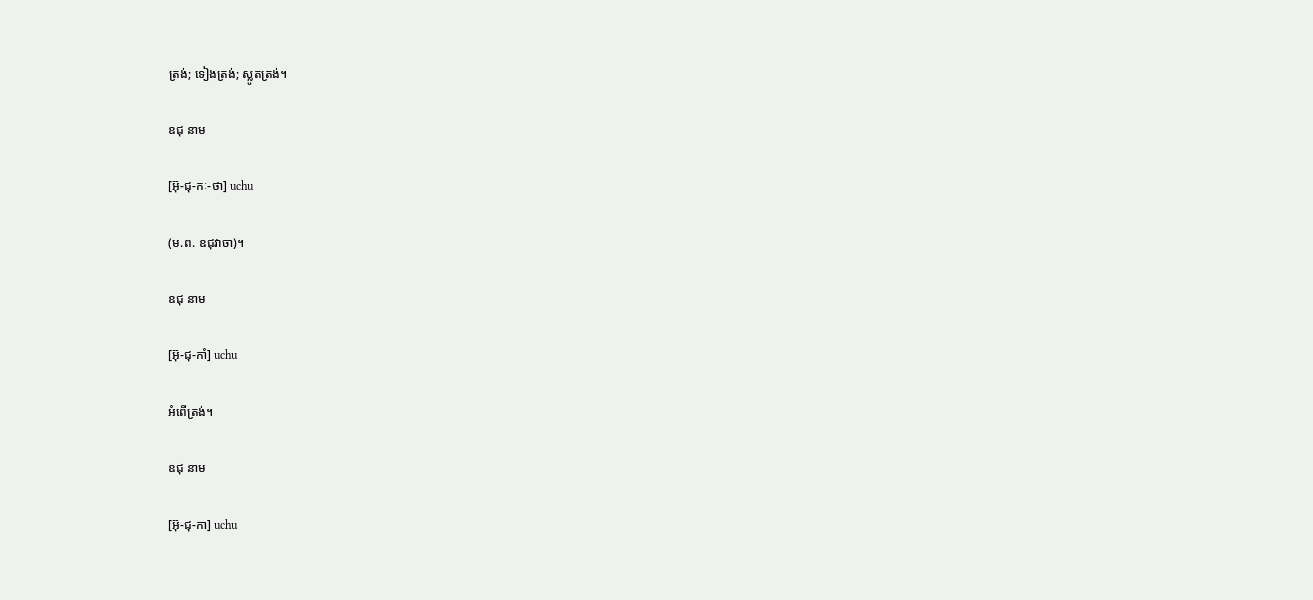ត្រង់; ទៀងត្រង់; ស្លូតត្រង់។

ឧជុ នាម

[អ៊ុ-ជុ-កៈ-ថា] uchu

(ម.ព. ឧជុវាចា)។

ឧជុ នាម

[អ៊ុ-ជុ-កាំ] uchu

អំពើត្រង់។

ឧជុ នាម

[អ៊ុ-ជុ-កា] uchu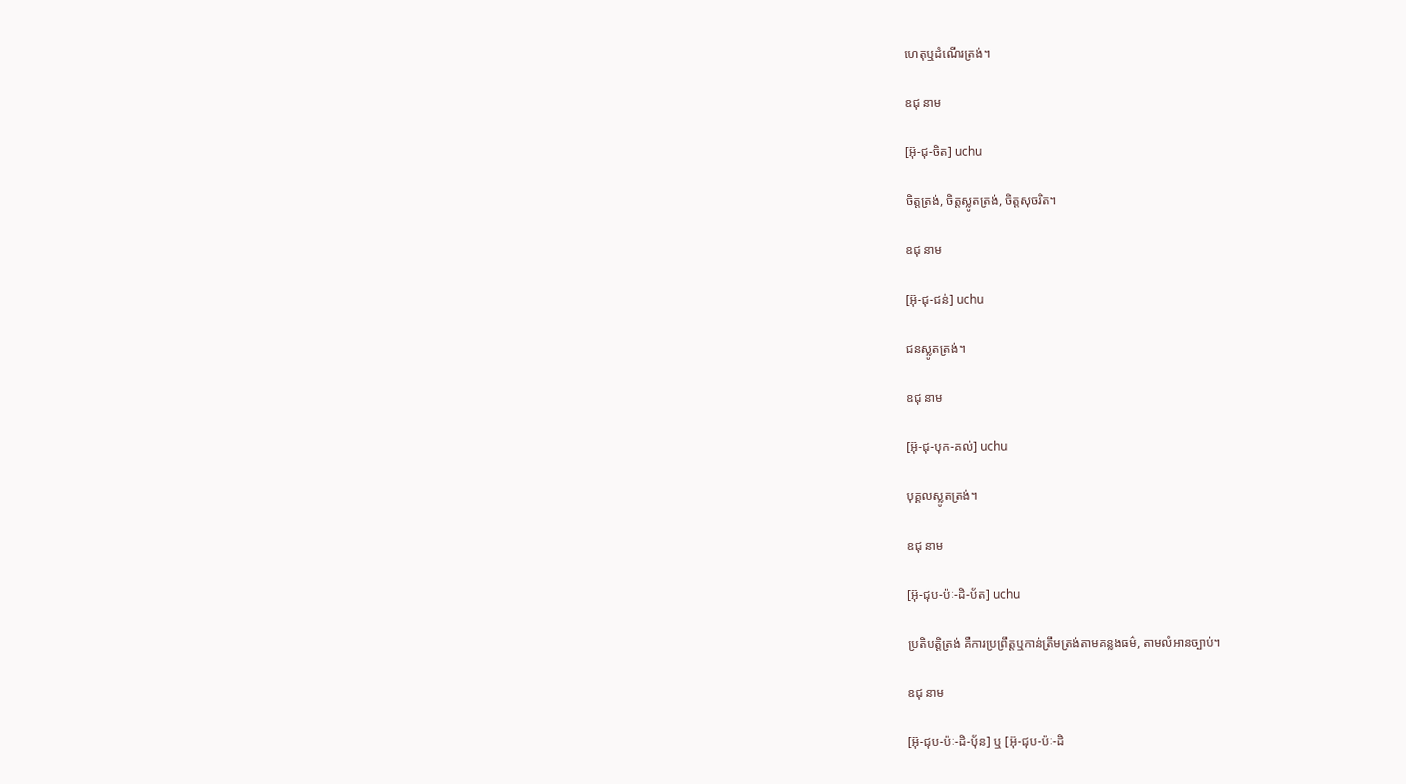ហេតុឬដំណើរត្រង់។

ឧជុ នាម

[អ៊ុ-ជុ-ចិត] uchu

ចិត្តត្រង់, ចិត្តស្លូតត្រង់, ចិត្តសុចរិត។

ឧជុ នាម

[អ៊ុ-ជុ-ជន់] uchu

ជនស្លូតត្រង់។

ឧជុ នាម

[អ៊ុ-ជុ-បុក-គល់] uchu

បុគ្គលស្លូតត្រង់។

ឧជុ នាម

[អ៊ុ-ជុប-ប៉ៈ-ដិ-ប័ត] uchu

ប្រតិបត្តិត្រង់ គឺការប្រព្រឹត្តឬកាន់ត្រឹមត្រង់តាមគន្លងធម៌, តាមលំអានច្បាប់។

ឧជុ នាម

[អ៊ុ-ជុប-ប៉ៈ-ដិ-បុ័ន] ឬ [អ៊ុ-ជុប-ប៉ៈ-ដិ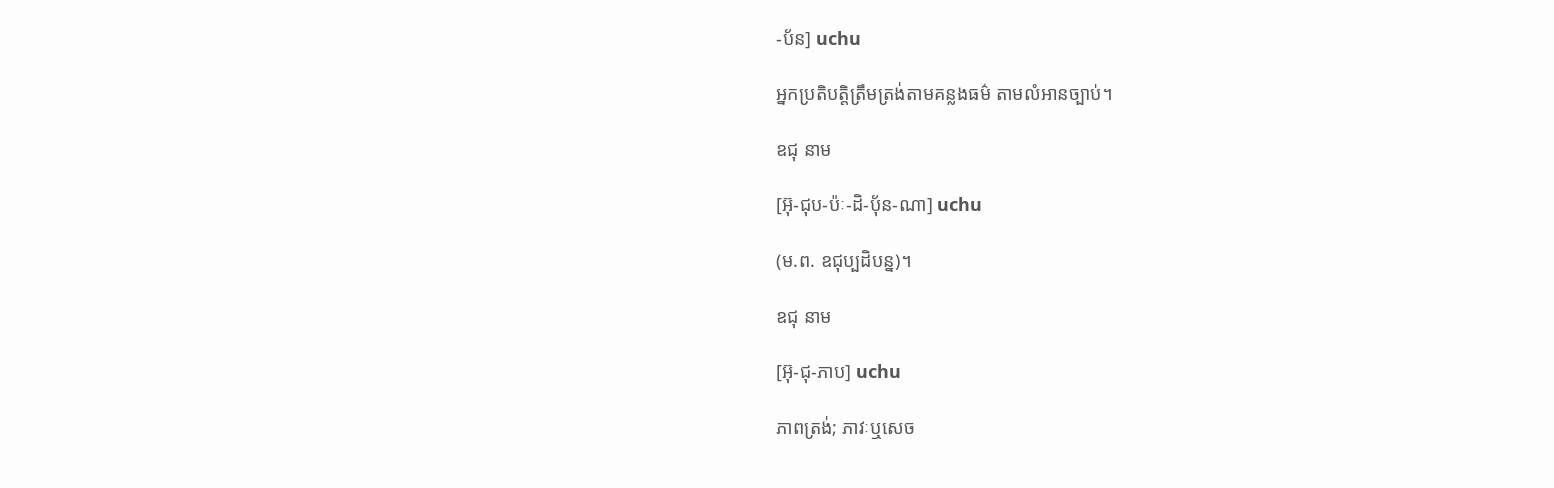-ប័ន] uchu

អ្នកប្រតិបត្តិត្រឹមត្រង់តាមគន្លងធម៌ តាមលំអានច្បាប់។

ឧជុ នាម

[អ៊ុ-ជុប-ប៉ៈ-ដិ-បុ័ន-ណា] uchu

(ម.ព. ឧជុប្បដិបន្ន)។

ឧជុ នាម

[អ៊ុ-ជុ-ភាប] uchu

ភាពត្រង់; ភាវៈឬសេច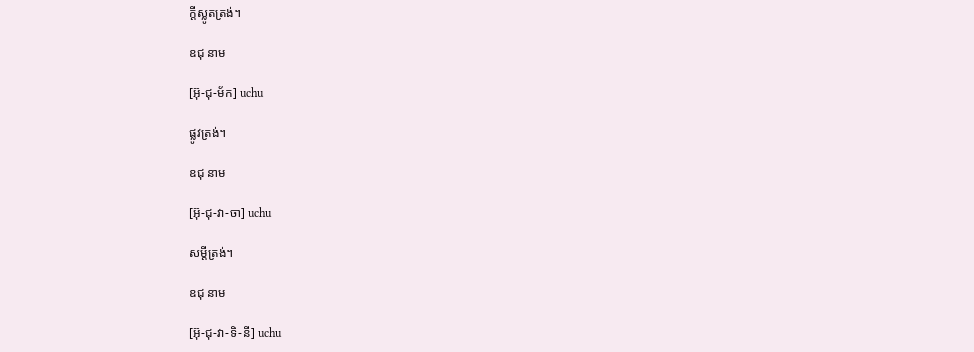ក្ដីស្លូតត្រង់។

ឧជុ នាម

[អ៊ុ-ជុ-ម័ក] uchu

ផ្លូវត្រង់។

ឧជុ នាម

[អ៊ុ-ជុ-វា-ចា] uchu

សម្ដីត្រង់។

ឧជុ នាម

[អ៊ុ-ជុ-វា-ទិ-នី] uchu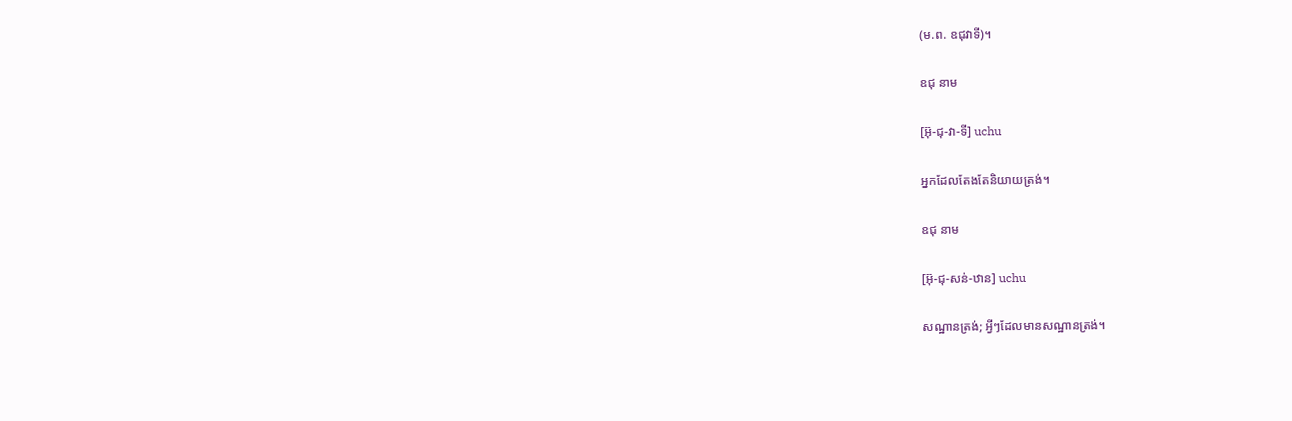(ម.ព. ឧជុវាទី)។

ឧជុ នាម

[អ៊ុ-ជុ-វា-ទី] uchu

អ្នកដែលតែងតែនិយាយត្រង់។

ឧជុ នាម

[អ៊ុ-ជុ-សន់-ឋាន] uchu

សណ្ឋានត្រង់; អ្វីៗដែលមានសណ្ឋានត្រង់។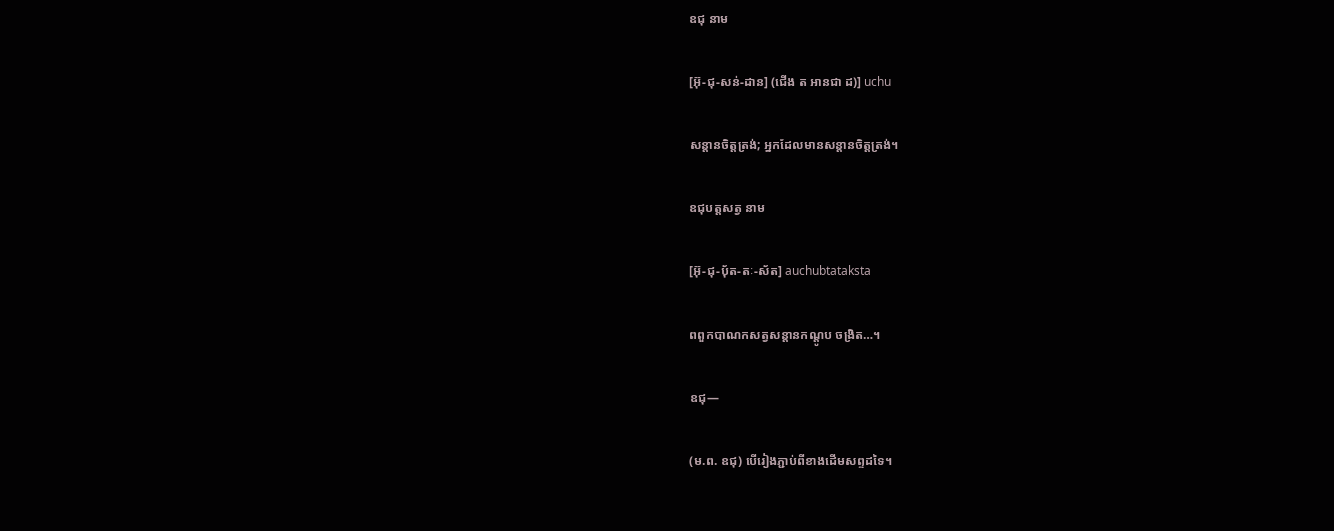ឧជុ នាម

[អ៊ុ-ជុ-សន់-ដាន] (ជើង ត អានជា ដ)] uchu

សន្តានចិត្តត្រង់; អ្នកដែលមានសន្តានចិត្តត្រង់។

ឧជុបត្តសត្វ នាម

[អ៊ុ-ជុ-ប៉័ត-តៈ-ស័ត] auchubtataksta

ពពួកបាណកសត្វសន្តានកណ្ដូប ចង្រិត…។

ឧជុ—

(ម.ព. ឧជុ) បើរៀងភ្ជាប់ពីខាងដើមសព្ទដទៃ។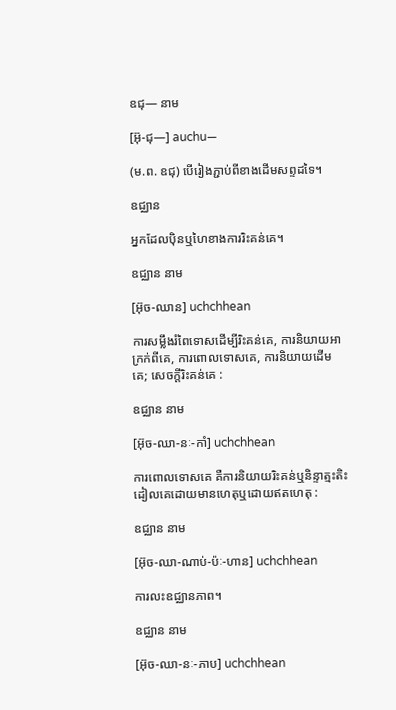ឧជុ— នាម

[អ៊ុ-ជុ—] auchu—

(ម.ព. ឧជុ) បើរៀងភ្ជាប់ពីខាងដើមសព្ទដទៃ។

ឧជ្ឈាន

អ្នកដែលប៉ិនឬហៃខាងការរិះគន់គេ។

ឧជ្ឈាន នាម

[អ៊ុច-ឈាន] uchchhean

ការសម្លឹងរំពៃទោសដើម្បីរិះគន់គេ, ការនិយាយអាក្រក់ពីគេ, ការពោលទោសគេ, ការនិយាយដើមគេ; សេចក្ដីរិះគន់គេ :

ឧជ្ឈាន នាម

[អ៊ុច-ឈា-នៈ-កាំ] uchchhean

ការពោលទោសគេ គឺការនិយាយរិះគន់ឬនិន្ទាត្មះតិះដៀលគេដោយមានហេតុឬដោយឥតហេតុ :

ឧជ្ឈាន នាម

[អ៊ុច-ឈា-ណាប់-ប៉ៈ-ហាន] uchchhean

ការលះឧជ្ឈានភាព។

ឧជ្ឈាន នាម

[អ៊ុច-ឈា-នៈ-ភាប] uchchhean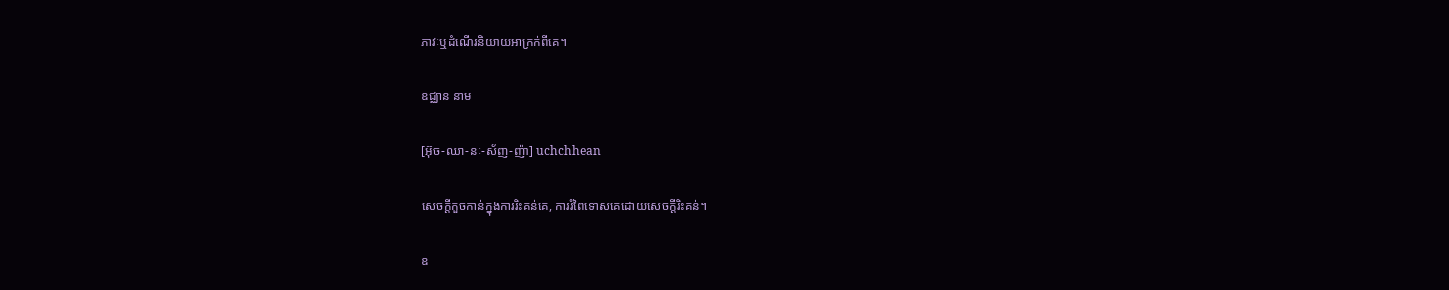ភាវៈឬដំណើរនិយាយអាក្រក់ពីគេ។

ឧជ្ឈាន នាម

[អ៊ុច-ឈា-នៈ-ស័ញ-ញ៉ា] uchchhean

សេចក្ដីកួចកាន់ក្នុងការរិះគន់គេ, ការរំពៃទោសគេដោយសេចក្ដីរិះគន់។

ឧ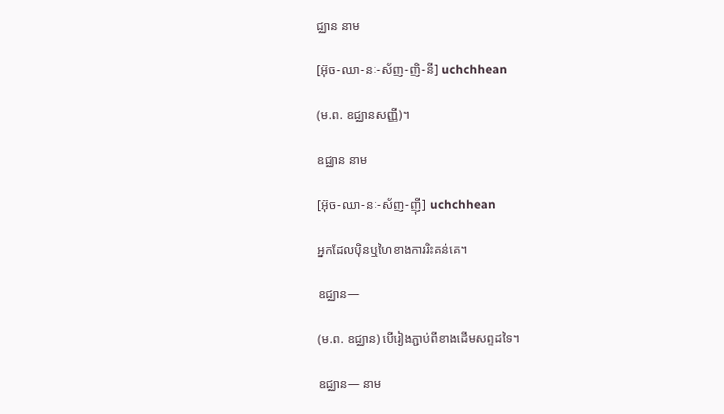ជ្ឈាន នាម

[អ៊ុច-ឈា-នៈ-ស័ញ-ញិ-នី] uchchhean

(ម.ព. ឧជ្ឈានសញ្ញី)។

ឧជ្ឈាន នាម

[អ៊ុច-ឈា-នៈ-ស័ញ-ញ៉ី] uchchhean

អ្នកដែលប៉ិនឬហៃខាងការរិះគន់គេ។

ឧជ្ឈាន—

(ម.ព. ឧជ្ឈាន) បើរៀងភ្ជាប់ពីខាងដើមសព្ទដទៃ។

ឧជ្ឈាន— នាម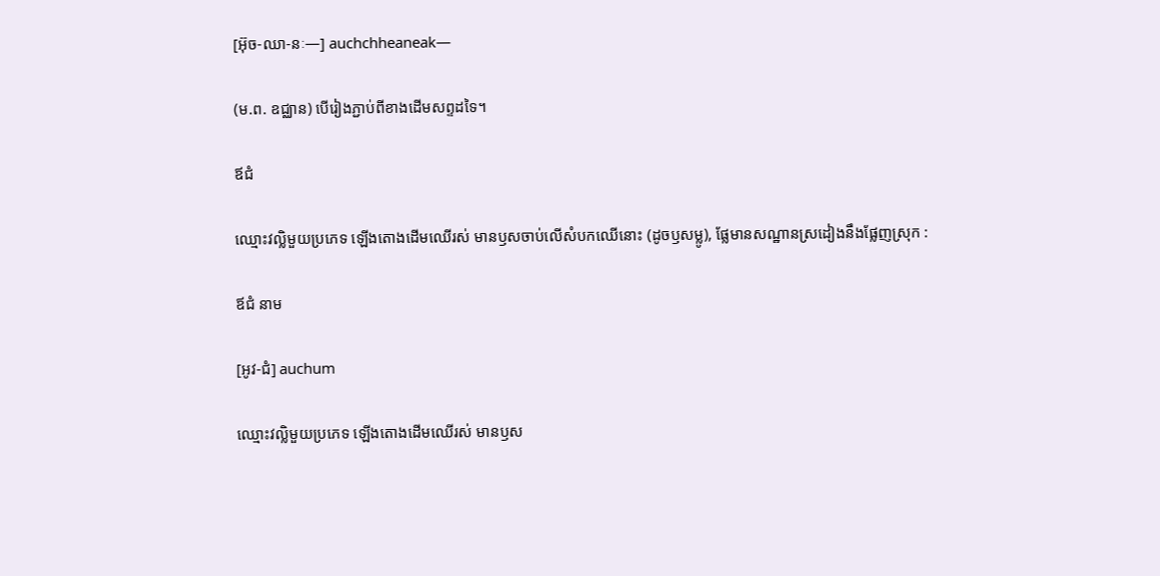[អ៊ុច-ឈា-នៈ—] auchchheaneak—

(ម.ព. ឧជ្ឈាន) បើរៀងភ្ជាប់ពីខាងដើមសព្ទដទៃ។

ឪជំ

ឈ្មោះវល្លិមួយប្រភេទ ឡើងតោងដើមឈើរស់ មានឫសចាប់លើសំបកឈើនោះ (ដូចឫសម្លូ), ផ្លែមានសណ្ឋានស្រដៀងនឹងផ្លែញស្រុក :

ឪជំ នាម

[អូវ-ជំ] auchum

ឈ្មោះវល្លិមួយប្រភេទ ឡើងតោងដើមឈើរស់ មានឫស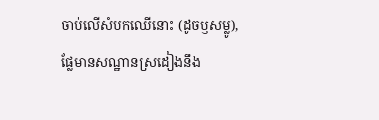ចាប់លើសំបកឈើនោះ (ដូចឫសម្លូ), ផ្លែមានសណ្ឋានស្រដៀងនឹង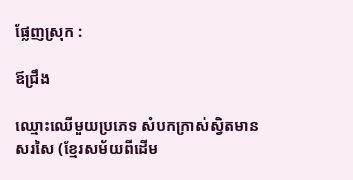ផ្លែញស្រុក :

ឪជ្រឹង

ឈ្មោះឈើមួយប្រភេទ សំបកក្រាស់ស្វិតមានសរសៃ (ខ្មែរសម័យពីដើម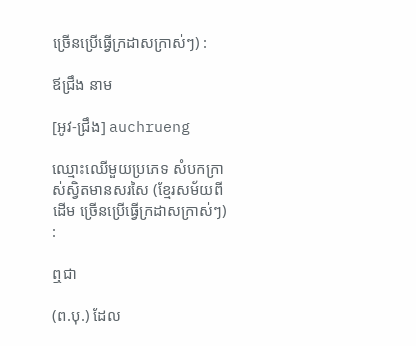ច្រើនប្រើធ្វើក្រដាសក្រាស់ៗ) :

ឪជ្រឹង នាម

[អូវ-ជ្រឹង] auchrueng

ឈ្មោះឈើមួយប្រភេទ សំបកក្រាស់ស្វិតមានសរសៃ (ខ្មែរសម័យពីដើម ច្រើនប្រើធ្វើក្រដាសក្រាស់ៗ) :

ឮជា

(ព.បុ.) ដែល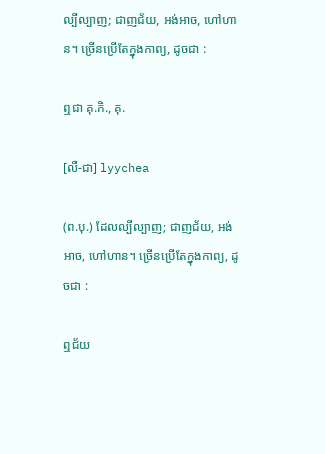ល្បីល្បាញ; ជាញជ័យ, អង់អាច, ហៅហាន។ ច្រើនប្រើតែក្នុងកាព្យ, ដូចជា :

ឮជា គុ.កិ., គុ.

[លឺ-ជា] lyychea

(ព.បុ.) ដែលល្បីល្បាញ; ជាញជ័យ, អង់អាច, ហៅហាន។ ច្រើនប្រើតែក្នុងកាព្យ, ដូចជា :

ឮជ័យ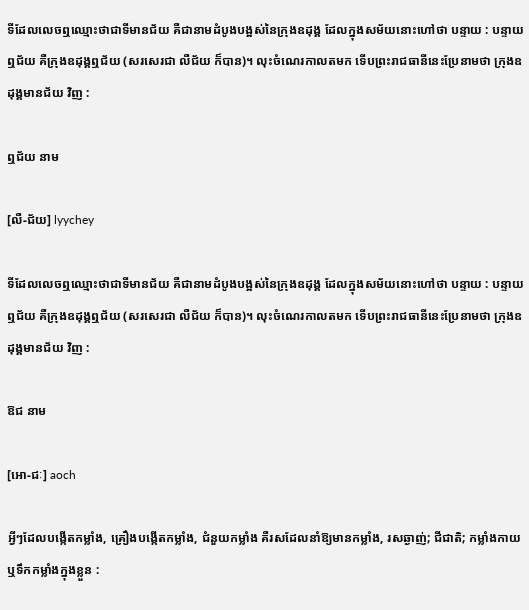ទីដែលលេចឮឈ្មោះថាជាទីមានជ័យ គឺជានាមដំបូងបង្អស់នៃក្រុងឧដុង្គ ដែលក្នុងសម័យនោះហៅថា បន្ទាយ : បន្ទាយឮជ័យ គឺក្រុងឧដុង្គឮជ័យ (សរសេរជា លឺជ័យ ក៏បាន)។ លុះចំណេរកាលតមក ទើបព្រះរាជធានីនេះប្រែនាមថា ក្រុងឧដុង្គមានជ័យ វិញ :

ឮជ័យ នាម

[លឺ-ជ័យ] lyychey

ទីដែលលេចឮឈ្មោះថាជាទីមានជ័យ គឺជានាមដំបូងបង្អស់នៃក្រុងឧដុង្គ ដែលក្នុងសម័យនោះហៅថា បន្ទាយ : បន្ទាយឮជ័យ គឺក្រុងឧដុង្គឮជ័យ (សរសេរជា លឺជ័យ ក៏បាន)។ លុះចំណេរកាលតមក ទើបព្រះរាជធានីនេះប្រែនាមថា ក្រុងឧដុង្គមានជ័យ វិញ :

ឱជ នាម

[អោ-ជៈ] aoch

អ្វីៗដែលបង្កើតកម្លាំង, គ្រឿងបង្កើតកម្លាំង, ជំនួយកម្លាំង គឺរសដែលនាំឱ្យមានកម្លាំង, រសឆ្ងាញ់; ជីជាតិ; កម្លាំងកាយ ឬទឹកកម្លាំងក្នុងខ្លួន :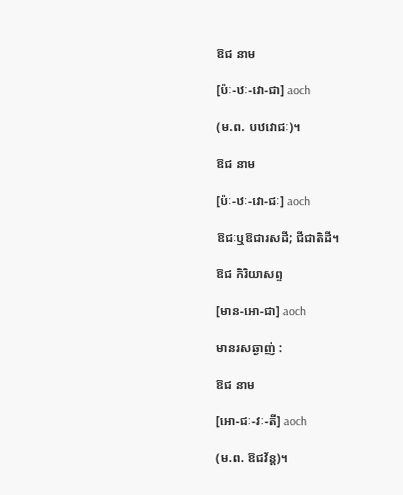ឱជ នាម

[ប៉ៈ-ឋៈ-វោ-ជា] aoch

(ម.ព. បឋវោជៈ)។

ឱជ នាម

[ប៉ៈ-ឋៈ-វោ-ជៈ] aoch

ឱជៈឬឱជារសដី; ជីជាតិដី។

ឱជ កិរិយាសព្ទ

[មាន-អោ-ជា] aoch

មានរសឆ្ងាញ់ :

ឱជ នាម

[អោ-ជៈ-វៈ-តី] aoch

(ម.ព. ឱជវ័ន្ត)។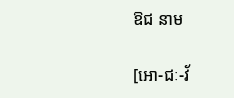ឱជ នាម

[អោ-ជៈ-វ័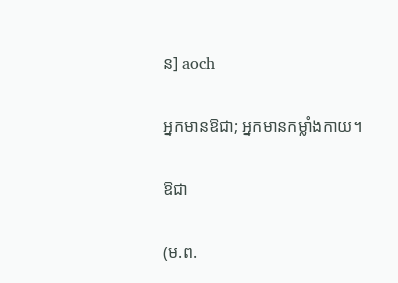ន] aoch

អ្នកមានឱជា; អ្នកមានកម្លាំងកាយ។

ឱជា

(ម.ព.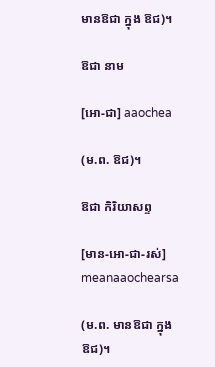មានឱជា ក្នុង ឱជ)។

ឱជា នាម

[អោ-ជា] aaochea

(ម.ព. ឱជ)។

ឱជា កិរិយាសព្ទ

[មាន-អោ-ជា-រស់] meanaaochearsa

(ម.ព. មានឱជា ក្នុង ឱជ)។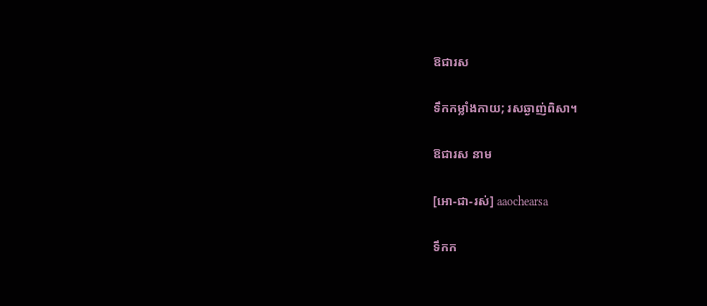ឱជារស

ទឹកកម្លាំងកាយ; រសឆ្ងាញ់ពិសា។

ឱជារស នាម

[អោ-ជា-រស់] aaochearsa

ទឹកក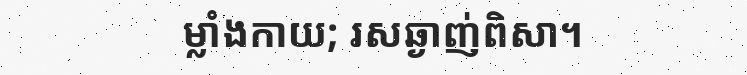ម្លាំងកាយ; រសឆ្ងាញ់ពិសា។